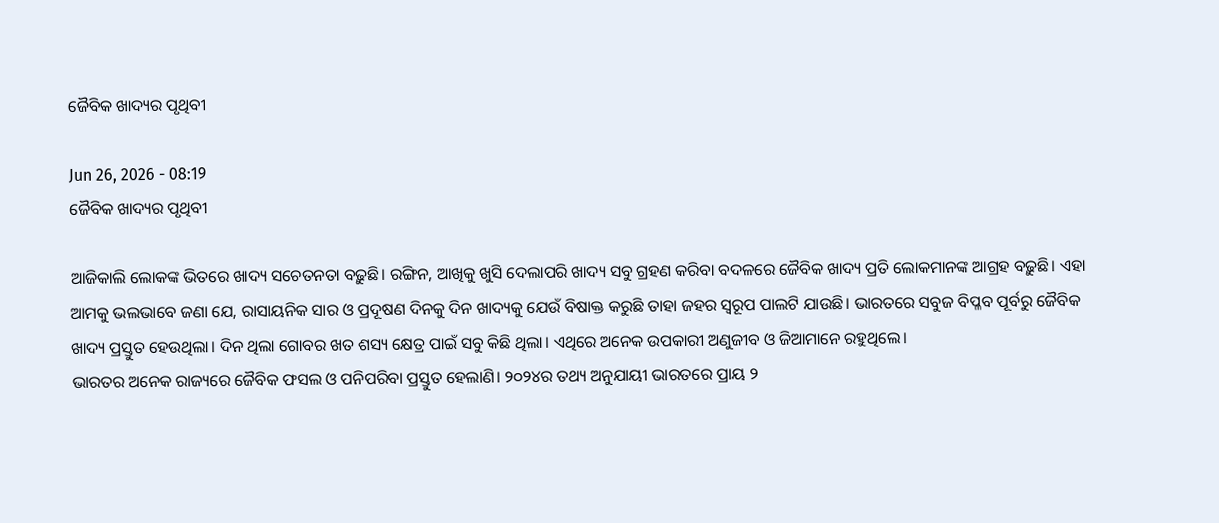ଜୈବିକ ଖାଦ୍ୟର ପୃଥିବୀ

Jun 26, 2026 - 08:19
ଜୈବିକ ଖାଦ୍ୟର ପୃଥିବୀ

ଆଜିକାଲି ଲୋକଙ୍କ ଭିତରେ ଖାଦ୍ୟ ସଚେତନତା ବଢ଼ୁଛି। ରଙ୍ଗିନ, ଆଖିକୁ ଖୁସି ଦେଲାପରି ଖାଦ୍ୟ ସବୁ ଗ୍ରହଣ କରିବା ବଦଳରେ ଜୈବିକ ଖାଦ୍ୟ ପ୍ରତି ଲୋକମାନଙ୍କ ଆଗ୍ରହ ବଢ଼ୁଛି। ଏହା ଆମକୁ ଭଲଭାବେ ଜଣା ଯେ, ରାସାୟନିକ ସାର ଓ ପ୍ରଦୂଷଣ ଦିନକୁ ଦିନ ଖାଦ୍ୟକୁ ଯେଉଁ ବିଷାକ୍ତ କରୁଛି ତାହା ଜହର ସ୍ବରୂପ ପାଲଟି ଯାଉଛି। ଭାରତରେ ସବୁଜ ବିପ୍ଳବ ପୂର୍ବରୁ ଜୈବିକ ଖାଦ୍ୟ ପ୍ରସ୍ତୁତ ହେଉଥିଲା। ଦିନ ଥିଲା ଗୋବର ଖତ ଶସ୍ୟ କ୍ଷେତ୍ର ପାଇଁ ସବୁ କିଛି ଥିଲା। ଏଥିରେ ଅନେକ ଉପକାରୀ ଅଣୁଜୀବ ଓ ଜିଆମାନେ ରହୁଥିଲେ।
ଭାରତର ଅନେକ ରାଜ୍ୟରେ ଜୈବିକ ଫସଲ ଓ ପନିପରିବା ପ୍ରସ୍ତୁତ ହେଲାଣି। ୨୦୨୪ର ତଥ୍ୟ ଅନୁଯାୟୀ ଭାରତରେ ପ୍ରାୟ ୨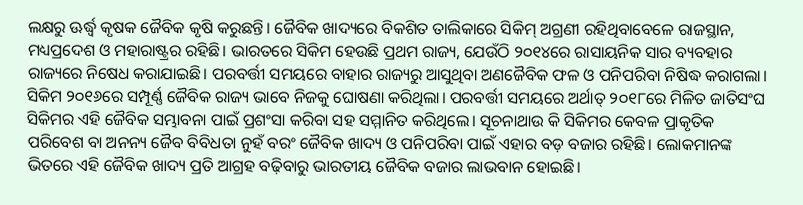ଲକ୍ଷରୁ ଊର୍ଦ୍ଧ୍ୱ କୃଷକ ଜୈବିକ କୃଷି କରୁଛନ୍ତି। ଜୈବିକ ଖାଦ୍ୟରେ ବିକଶିତ ତାଲିକାରେ ସିକିମ୍‌ ଅଗ୍ରଣୀ ରହିଥିବାବେଳେ ରାଜସ୍ଥାନ, ମଧ୍ୟପ୍ରଦେଶ ଓ ମହାରାଷ୍ଟ୍ରର ରହିଛି। ଭାରତରେ ସିକିମ ହେଉଛି ପ୍ରଥମ ରାଜ୍ୟ, ଯେଉଁଠି ୨୦୧୪ରେ ରାସାୟନିକ ସାର ବ୍ୟବହାର ରାଜ୍ୟରେ ନିଷେଧ କରାଯାଇଛି। ପରବର୍ତ୍ତୀ ସମୟରେ ବାହାର ରାଜ୍ୟରୁ ଆସୁଥିବା ଅଣଜୈବିକ ଫଳ ଓ ପନିପରିବା ନିଷିଦ୍ଧ କରାଗଲା। ସିକିମ ୨୦୧୬ରେ ସମ୍ପୂର୍ଣ୍ଣ ଜୈବିକ ରାଜ୍ୟ ଭାବେ ନିଜକୁ ଘୋଷଣା କରିଥିଲା। ପରବର୍ତ୍ତୀ ସମୟରେ ଅର୍ଥାତ୍‌ ୨୦୧୮ରେ ମିଳିତ ଜାତିସଂଘ ସିକିମର ଏହି ଜୈବିକ ସମ୍ଭାବନା ପାଇଁ ପ୍ରଶଂସା କରିବା ସହ ସମ୍ମାନିତ କରିଥିଲେ। ସୂଚନାଥାଉ କି ସିକିମର କେବଳ ପ୍ରାକୃତିକ ପରିବେଶ ବା ଅନନ୍ୟ ଜୈବ ବିବିଧତା ନୁହଁ ବରଂ ଜୈବିକ ଖାଦ୍ୟ ଓ ପନିପରିବା ପାଇଁ ଏହାର ବଡ଼ ବଜାର ରହିଛି। ଲୋକମାନଙ୍କ ଭିତରେ ଏହି ଜୈବିକ ଖାଦ୍ୟ ପ୍ରତି ଆଗ୍ରହ ବଢ଼ିବାରୁ ଭାରତୀୟ ଜୈବିକ ବଜାର ଲାଭବାନ ହୋଇଛି।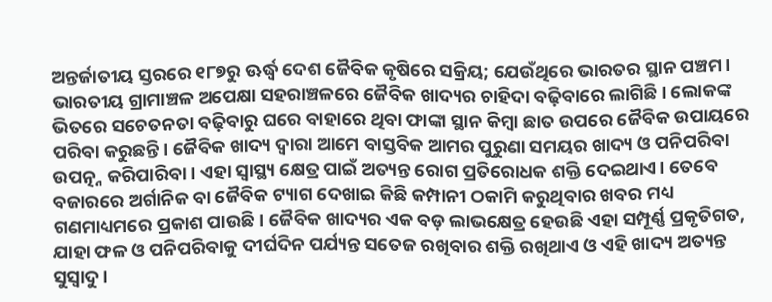ଅନ୍ତର୍ଜାତୀୟ ସ୍ତରରେ ୧୮୭ରୁ ଊର୍ଦ୍ଧ୍ୱ ଦେଶ ଜୈବିକ କୃଷିରେ ସକ୍ରିୟ; ଯେଉଁଥିରେ ଭାରତର ସ୍ଥାନ ପଞ୍ଚମ। ଭାରତୀୟ ଗ୍ରାମାଞ୍ଚଳ ଅପେକ୍ଷା ସହରାଞ୍ଚଳରେ ଜୈବିକ ଖାଦ୍ୟର ଚାହିଦା ବଢ଼ିବାରେ ଲାଗିଛି। ଲୋକଙ୍କ ଭିତରେ ସଚେତନତା ବଢ଼ିବାରୁ ଘରେ ବାହାରେ ଥିବା ଫାଙ୍କା ସ୍ଥାନ କିମ୍ବା ଛାତ ଉପରେ ଜୈବିକ ଉପାୟରେ ପରିବା କରୁଛନ୍ତି। ଜୈବିକ ଖାଦ୍ୟ ଦ୍ୱାରା ଆମେ ବାସ୍ତବିକ ଆମର ପୁରୁଣା ସମୟର ଖାଦ୍ୟ ଓ ପନିପରିବା ଉପତ୍ନ୍ନ କରିପାରିବା। ଏହା ସ୍ବାସ୍ଥ୍ୟ କ୍ଷେତ୍ର ପାଇଁ ଅତ୍ୟନ୍ତ ରୋଗ ପ୍ରତିରୋଧକ ଶକ୍ତି ଦେଇଥାଏ। ତେବେ ବଜାରରେ ଅର୍ଗାନିକ ବା ଜୈବିକ ଟ୍ୟାଗ ଦେଖାଇ କିଛି କମ୍ପାନୀ ଠକାମି କରୁଥିବାର ଖବର ମଧ୍ୟ ଗଣମାଧ୍ୟମରେ ପ୍ରକାଶ ପାଉଛି। ଜୈବିକ ଖାଦ୍ୟର ଏକ ବଡ଼ ଲାଭକ୍ଷେତ୍ର ହେଉଛି ଏହା ସମ୍ପୂର୍ଣ୍ଣ ପ୍ରକୃତିଗତ, ଯାହା ଫଳ ଓ ପନିପରିବାକୁ ଦୀର୍ଘଦିନ ପର୍ଯ୍ୟନ୍ତ ସତେଜ ରଖିବାର ଶକ୍ତି ରଖିଥାଏ ଓ ଏହି ଖାଦ୍ୟ ଅତ୍ୟନ୍ତ ସୁସ୍ବାଦୁ।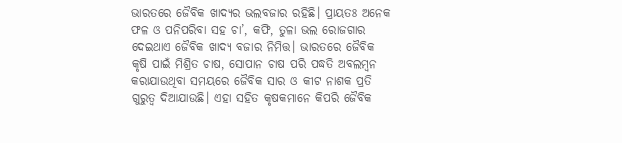ଭାରତରେ ଜୈବିକ ଖାଦ୍ୟର ଭଲବଜାର ରହିଛି। ପ୍ରାୟତଃ ଅନେକ ଫଳ ଓ ପନିପରିବା ସହ ଚା’, କଫି, ତୁଳା ଭଲ ରୋଜଗାର ଦେଇଥାଏ ଜୈବିକ ଖାଦ୍ୟ ବଜାର ନିମିତ୍ତ। ଭାରତରେ ଜୈବିକ କୃଷି ପାଇଁ ମିଶ୍ରିତ ଚାଷ, ସୋପାନ ଚାଷ ପରି ପଦ୍ଧତି ଅବଲମ୍ବନ କରାଯାଉଥିବା ସମୟରେ ଜୈବିକ ସାର ଓ କୀଟ ନାଶକ ପ୍ରତି ଗୁରୁତ୍ୱ ଦିଆଯାଉଛି। ଏହା ସହିତ କୃଷକମାନେ କିପରି ଜୈବିକ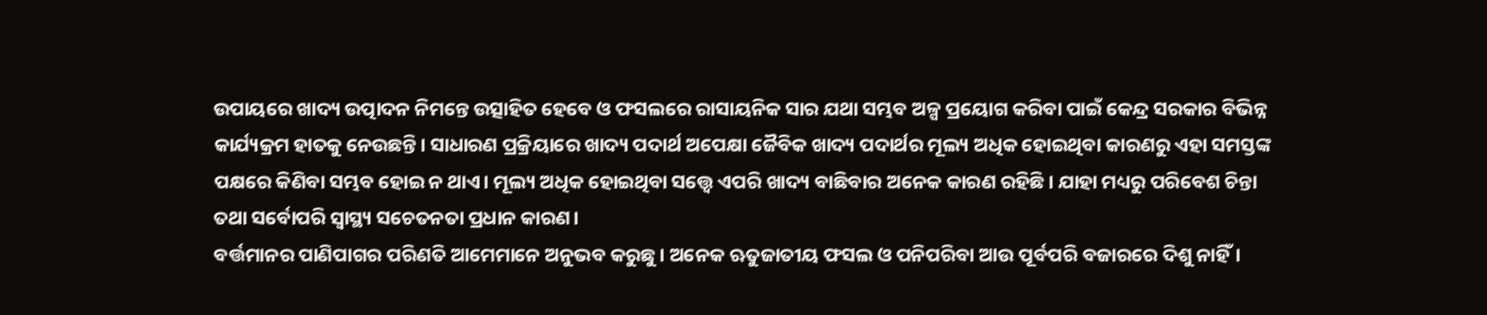ଉପାୟରେ ଖାଦ୍ୟ ଉତ୍ପାଦନ ନିମନ୍ତେ ଉତ୍ସାହିତ ହେବେ ଓ ଫସଲରେ ରାସାୟନିକ ସାର ଯଥା ସମ୍ଭବ ଅଳ୍ପ ପ୍ରୟୋଗ କରିବା ପାଇଁ କେନ୍ଦ୍ର ସରକାର ବିଭିନ୍ନ କାର୍ଯ୍ୟକ୍ରମ ହାତକୁ ନେଉଛନ୍ତି। ସାଧାରଣ ପ୍ରକ୍ରିୟାରେ ଖାଦ୍ୟ ପଦାର୍ଥ ଅପେକ୍ଷା ଜୈବିକ ଖାଦ୍ୟ ପଦାର୍ଥର ମୂଲ୍ୟ ଅଧିକ ହୋଇଥିବା କାରଣରୁ ଏହା ସମସ୍ତଙ୍କ ପକ୍ଷରେ କିଣିବା ସମ୍ଭବ ହୋଇ ନ ଥାଏ। ମୂଲ୍ୟ ଅଧିକ ହୋଇଥିବା ସତ୍ତ୍ୱେ ଏପରି ଖାଦ୍ୟ ବାଛିବାର ଅନେକ କାରଣ ରହିଛି। ଯାହା ମଧ୍ୟରୁ ପରିବେଶ ଚିନ୍ତା ତଥା ସର୍ବୋପରି ସ୍ବାସ୍ଥ୍ୟ ସଚେତନତା ପ୍ରଧାନ କାରଣ।
ବର୍ତ୍ତମାନର ପାଣିପାଗର ପରିଣତି ଆମେମାନେ ଅନୁଭବ କରୁଛୁ। ଅନେକ ଋତୁଜାତୀୟ ଫସଲ ଓ ପନିପରିବା ଆଉ ପୂର୍ବପରି ବଜାରରେ ଦିଶୁ ନାହିଁ।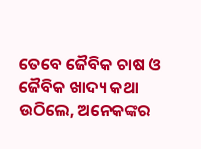ତେବେ ଜୈବିକ ଚାଷ ଓ ଜୈବିକ ଖାଦ୍ୟ କଥା ଉଠିଲେ, ଅନେକଙ୍କର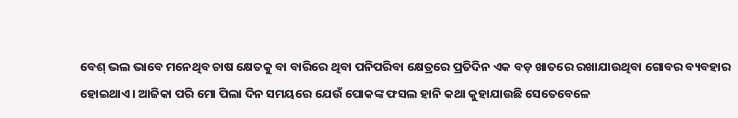ବେଶ୍‌ ଭଲ ଭାବେ ମନେଥିବ ଚାଷ କ୍ଷେତକୁ ବା ବାରିରେ ଥିବା ପନିପରିବା କ୍ଷେତ୍ରରେ ପ୍ରତିଦିନ ଏକ ବଡ଼ ଖାତରେ ରଖାଯାଉଥିବା ଗୋବର ବ୍ୟବହାର ହୋଇଥାଏ। ଆଜିକା ପରି ମୋ ପିଲା ଦିନ ସମୟରେ ଯେଉଁ ପୋକଙ୍କ ଫସଲ ହାନି କଥା କୁହାଯାଉଛି ସେତେବେଳେ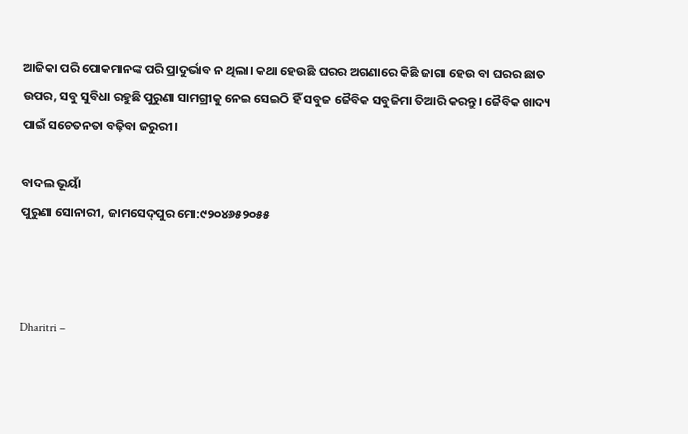ଆଜିକା ପରି ପୋକମାନଙ୍କ ପରି ପ୍ରାଦୁର୍ଭାବ ନ ଥିଲା। କଥା ହେଉଛି ଘରର ଅଗଣାରେ କିଛି ଜାଗା ହେଉ ବା ଘରର ଛାତ ଉପର, ସବୁ ସୁବିଧା ରହୁଛି ପୁରୁଣା ସାମଗ୍ରୀକୁ ନେଇ ସେଇଠି ହିଁ ସବୁଜ ଜୈବିକ ସବୁଜିମା ତିଆରି କରନ୍ତୁ। ଜୈବିକ ଖାଦ୍ୟ ପାଇଁ ସଚେତନତା ବଢ଼ିବା ଜରୁରୀ।

ବାଦଲ ଭୂୟାଁ
ପୁରୁଣା ସୋନାରୀ, ଜାମସେଦ୍‌ପୁର ମୋ:୯୨୦୪୬୫୨୦୫୫



Dharitri –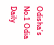Odisha’s No.1 Odia Daily